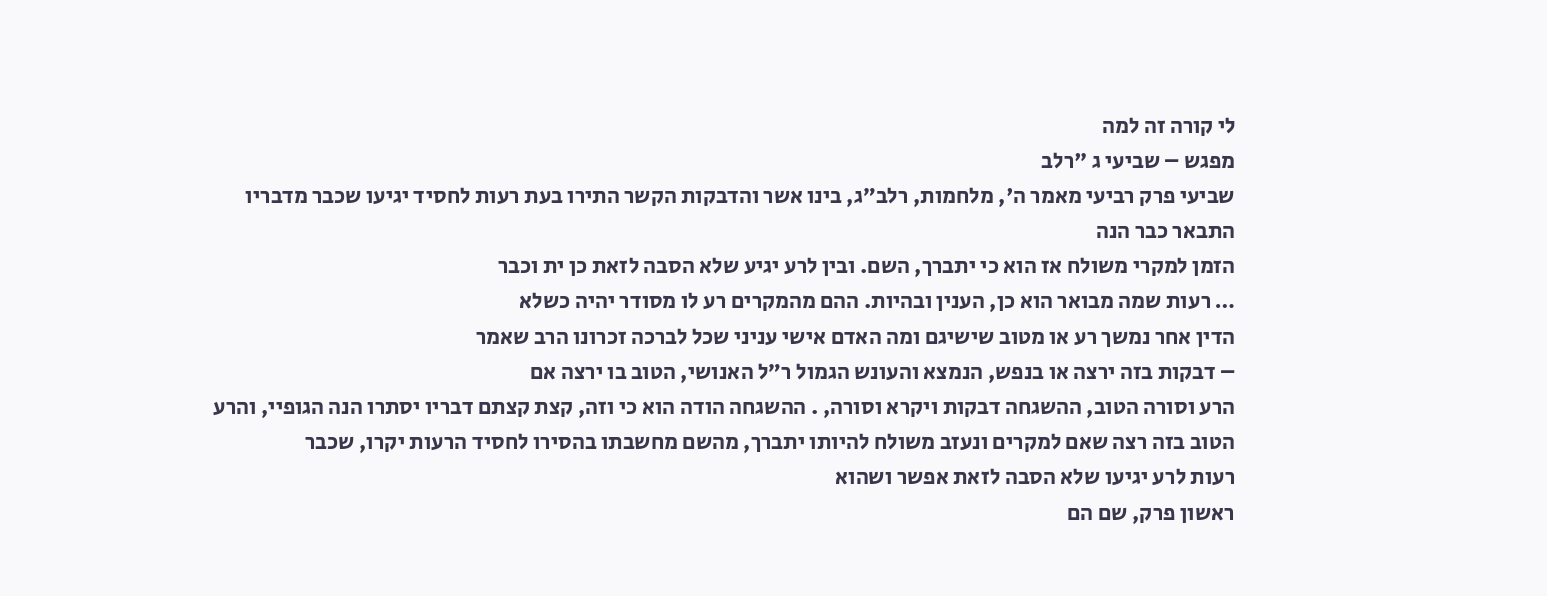לי קורה זה למה
מפגש – שביעי ג "רלב
שביעי פרק רביעי מאמר ה', מלחמות, רלב״ג, בינו אשר והדבקות הקשר התירו בעת רעות לחסיד יגיעו שכבר מדבריו התבאר כבר הנה
הזמן למקרי משולח אז הוא כי יתברך, השם. ובין לרע יגיע שלא הסבה לזאת כן ית וכבר
… רעות שמה מבואר הוא כן, הענין ובהיות. ההם מהמקרים רע לו מסודר יהיה כשלא
הדין אחר נמשך רע או מטוב שישיגם ומה האדם אישי עניני שכל לברכה זכרונו הרב שאמר
– דבקות בזה ירצה או בנפש, הנמצא והעונש הגמול ר״ל האנושי, הטוב בו ירצה אם
הרע וסורה הטוב, ההשגחה דבקות ויקרא וסורה, . ההשגחה הודה הוא כי וזה, קצת קצתם דבריו יסתרו הנה הגופיי, והרע הטוב בזה רצה שאם למקרים ונעזב משולח להיותו יתברך, מהשם מחשבתו בהסירו לחסיד הרעות יקרו, שכבר
רעות לרע יגיעו שלא הסבה לזאת אפשר ושהוא
ראשון פרק, שם הם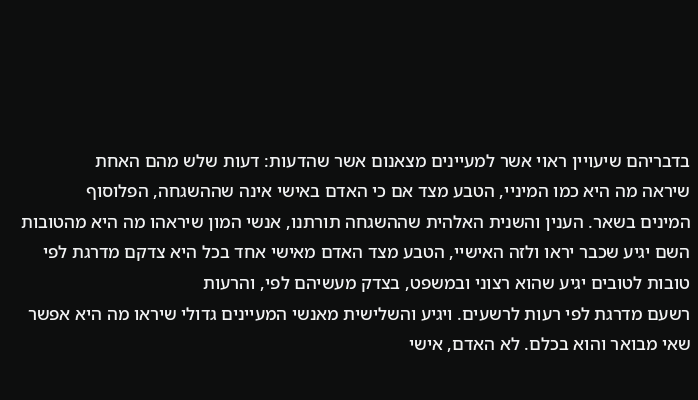בדבריהם שיעויין ראוי אשר למעיינים מצאנום אשר שהדעות: דעות שלש מהם האחת
שיראה מה היא כמו המיניי, הטבע מצד אם כי האדם באישי אינה שההשגחה, הפלוסוף
המינים בשאר. הענין והשנית האלהית שההשגחה תורתנו, אנשי המון שיראהו מה היא מהטובות השם יגיע שכבר יראו ולזה האישיי, הטבע מצד האדם מאישי אחד בכל היא צדקם מדרגת לפי טובות לטובים יגיע שהוא רצוני ובמשפט, בצדק מעשיהם לפי, והרעות
רשעם מדרגת לפי רעות לרשעים. ויגיע והשלישית מאנשי המעיינים גדולי שיראו מה היא אפשר שאי מבואר והוא בכלם. לא האדם, אישי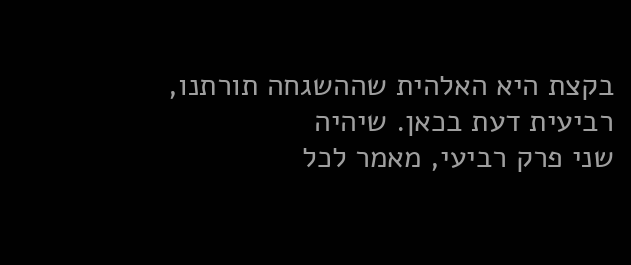בקצת היא האלהית שההשגחה תורתנו,
רביעית דעת בכאן. שיהיה
שני פרק רביעי, מאמר לכל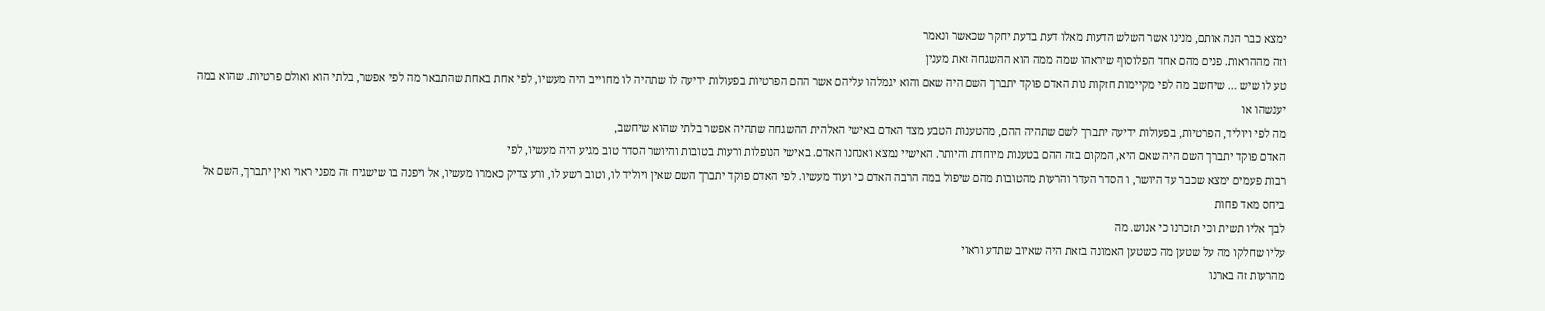ימצא כבר הנה אותם, מנינו אשר השלש הדעות מאלו דעת בדעת יחקר שכאשר ונאמר
וזה מההראות. פנים מהם אחד הפלוסוף שיראהו שמה ממה הוא ההשגחה זאת מענין
טע לו שיש … שיחשב מה לפי מקיימות חזקות נות האדם פוקד יתברך השם היה שאם והוא יגמלהו עליהם אשר ההם הפרטיות בפעולות ידיעה לו שתהיה לו מחוייב היה מעשיו, לפי אחת באחת שהתבאר מה לפי אפשר, בלתי הוא ואולם פרטיות. שהוא במה יענשהו או
מה לפי ויוליד, הפרטיות, בפעולות ידיעה יתברך לשם שתהיה ההם, מהטענות הטבע מצד האדם באישי האלהית ההשגחה שתהיה אפשר בלתי שהוא שיחשב,
האדם פוקד יתברך השם היה שאם היא, המקום בזה ההם בטענות מיוחדת והיותר. האישיי נמצא ואנחנו האדם. באישי הנופלות ורעות בטובות והיושר הסדר טוב מגיע היה מעשיו, לפי
רבות פעמים ימצא שכבר עד היושר, ו הסדר העדר והרעות מהטובות מהם שיפול במה הרבה האדם כי ועוד מעשיו. לפי האדם פוקד יתברך השם שאין ויוליד לו, וטוב רשע לו, ורע צדיק כאמרו מעשיו, אל ויפנה בו שישגיח זה מפני ראוי ואין יתברך, השם אל ביחס מאד פחות
לבך אליו תשית וכי תזכרנו כי אנוש. מה
עליו שחלקו מה על שטען מה כשטען האמונה בזאת היה שאיוב שתדע וראוי
מהרעות זה בארנו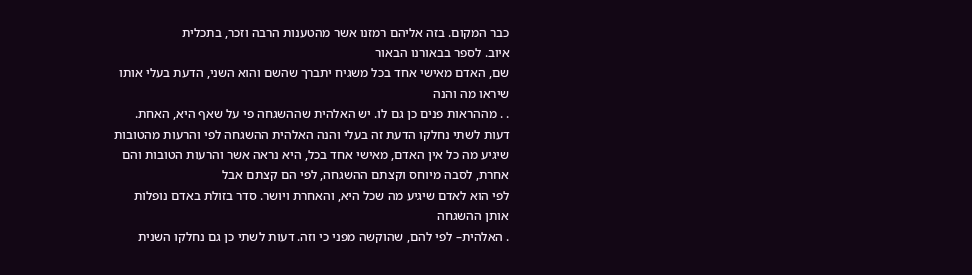כבר המקום. בזה אליהם רמזנו אשר מהטענות הרבה וזכר, בתכלית
איוב. לספר בבאורנו הבאור
שם, האדם מאישי אחד בכל משגיח יתברך שהשם והוא השני, הדעת בעלי אותו שיראו מה והנה
. . מההראות פנים כן גם לו. יש האלהית שההשגחה פי על שאף היא, האחת. דעות לשתי נחלקו הדעת זה בעלי והנה האלהית ההשגחה לפי והרעות מהטובות שיגיע מה כל אין האדם, מאישי אחד בכל, היא נראה אשר והרעות הטובות והם אחרת, לסבה מיוחס וקצתם ההשגחה, לפי הם קצתם אבל
לפי הוא לאדם שיגיע מה שכל היא, והאחרת ויושר. סדר בזולת באדם נופלות אותן ההשגחה
. האלהית– לפי להם, שהוקשה מפני כי וזה. דעות לשתי כן גם נחלקו השנית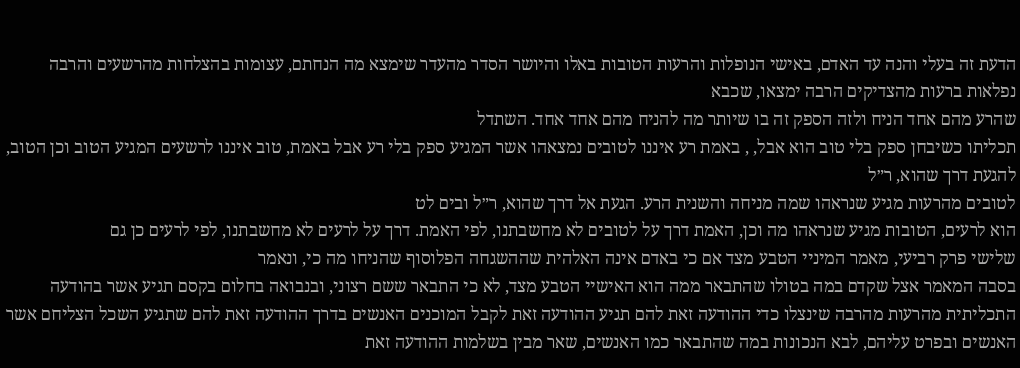הדעת זה בעלי והנה עד האדם, באישי הנופלות והרעות הטובות באלו והיושר הסדר מהעדר שימצא מה הנחתם, עצומות בהצלחות מהרשעים והרבה נפלאות ברעות מהצדיקים הרבה ימצאו, שכבא
שהרע מהם אחד הניח ולזה הספק זה בו שיותר מה להניח מהם אחד אחד. השתדל
תכליתו כשיבחן ספק בלי טוב הוא אבל, , באמת רע איננו לטובים נמצאהו אשר המגיע ספק בלי רע אבל באמת, טוב איננו לרשעים המגיע הטוב וכן הטוב, להגעת דרך שהוא, ר״ל
לטובים מהרעות מגיע שנראהו שמה מניחה והשנית הרע. הגעת אל דרך שהוא, ר״ל ובים לט
הוא לרעים, הטובות מגיע שנראהו מה וכן, האמת דרך על לטובים לא מחשבתנו, לפי האמת. דרך על לרעים לא מחשבתנו, לפי לרעים כן גם
שלישי פרק רביעי, מאמר המיניי הטבע מצד אם כי באדם אינה האלהית שההשגחה הפלוסוף שהניחו מה כי, ונאמר
בסבה המאמר אצל שקדם במה בטולו שהתבאר ממה הוא האישיי הטבע מצד, לא כי התבאר ששם רצוני, ובנבואה בחלום בקסם תגיע אשר בהודעה התכליתית מהרעות מהרבה שינצלו כדי ההודעה זאת להם תגיע ההודעה זאת לקבל המוכנים האנשים בדרך ההודעה זאת להם שתגיע השכל הצליחם אשר האנשים ובפרט עליהם, לבא הנכונות במה שהתבאר כמו האנשים, שאר מבין בשלמות ההודעה זאת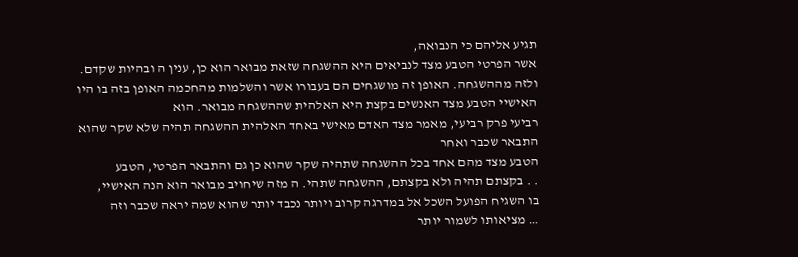תגיע אליהם כי הנבואה,
אשר הפרטי הטבע מצד לנביאים היא ההשגחה שזאת מבואר הוא כן, ענין ה ובהיות שקדם.
ולזה מההשגחה. האופן זה מושגחים הם בעבורו אשר והשלמות מהחכמה האופן בזה בו היו האישיי הטבע מצד האנשים בקצת היא האלהית שההשגחה מבואר. הוא
רביעי פרק רביעי, מאמר מצד האדם מאישי באחד האלהית ההשגחה תהיה שלא שקר שהוא התבאר שכבר ואחר
הטבע מצד מהם אחד בכל ההשגחה שתהיה שקר שהוא כן גם והתבאר הפרטי, הטבע
. . בקצתם תהיה ולא בקצתם, ההשגחה שתהי. ה מזה שיחויב מבואר הוא הנה האישיי,
בו השגיח הפועל השכל אל במדרגה קרוב ויותר נכבד יותר שהוא שמה יראה שכבר וזה
… מציאותו לשמור יותר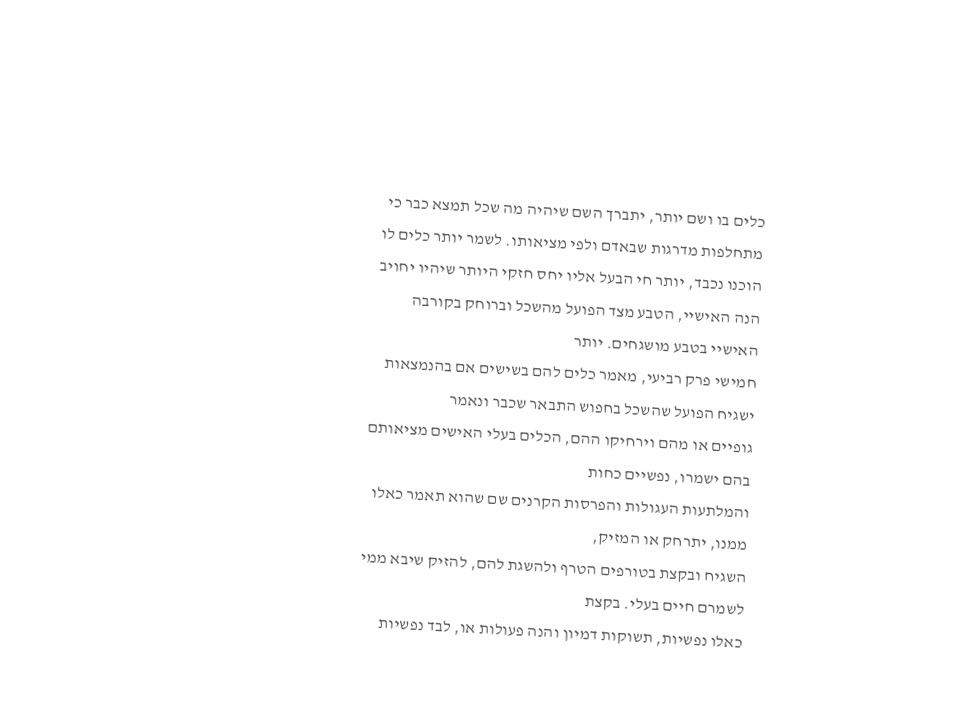כלים בו ושם יותר, יתברך השם שיהיה מה שכל תמצא כבר כי מתחלפות מדרגות שבאדם ולפי מציאותו. לשמר יותר כלים לו הוכנו נכבד, יותר חי הבעל אליו יחס חזקי היותר שיהיו יחויב הנה האישיי, הטבע מצד הפועל מהשכל וברוחק בקורבה
האישיי בטבע מושגחים. יותר
חמישי פרק רביעי, מאמר כלים להם בשישים אם בהנמצאות ישגיח הפועל שהשכל בחפוש התבאר שכבר ונאמר
גופיים או מהם וירחיקו ההם, הכלים בעלי האישים מציאותם בהם ישמרו, נפשיים כחות
והמלתעות העגולות והפרסות הקרנים שם שהוא תאמר כאלו ממנו, יתרחק או המזיק,
השגיח ובקצת בטורפים הטרף ולהשגת להם, להזיק שיבא ממי לשמרם חיים בעלי. בקצת
כאלו נפשיות, תשוקות דמיון והנה פעולות או, לבד נפשיות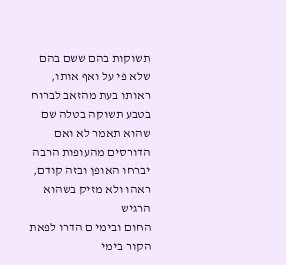תשוקות בהם ששם בהם שלא פי על ואף אותו, ראותו בעת מהזאב לברוח בטבע תשוקה בטלה שם שהוא תאמר לא ואם הדורסים מהעופות הרבה יברחו האופן ובזה קודם, ראהו ולא מזיק בשהוא הרגיש
החום ובימי ם הדרו לפאת הקור בימי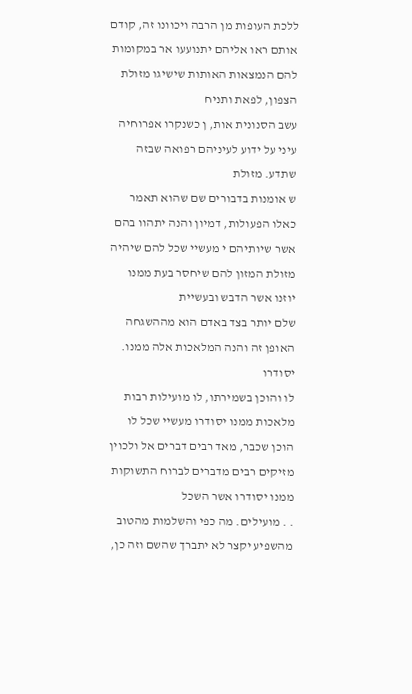ללכת העופות מן הרבה ויכוונו זה, קודם אותם ראו אליהם יתנועעו אר במקומות להם הנמצאות האותות שישיגו מזולת הצפון, לפאת ותניח
עשב הסנונית אות, ן כשנקרו אפרוחיה עיני על ידוע לעיניהם רפואה שבזה שתדע. מזולת
ש אומנות בדבורים שם שהוא תאמר כאלו הפעולות, דמיון והנה יתהוו בהם אשר שיותיהם י מעשיי שכל להם שיהיה מזולת המזון להם שיחסר בעת ממנו יוזנו אשר הדבש ובעשיית
שלם יותר בצד באדם הוא מההשגחה האופן זה והנה המלאכות אלה ממנו. יסודרו
לו והוכן בשמירתו, לו מועילות רבות מלאכות ממנו יסודרו מעשיי שכל לו הוכן שכבר, מאד רבים דברים אל ולכוין מזיקים רבים מדברים לברוח התשוקות ממנו יסודרו אשר השכל
. . מועילים. מה כפי והשלמות מהטוב מהשפיע יקצר לא יתברך שהשם וזה כן,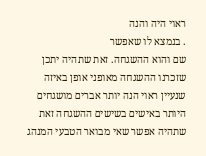ראוי היה והנה
. בנמצא לו שאפשר
שם והוא ההשגחה. זאת שתהיה יתכן שזכרנו ההשגחה מאופני אופן באיזה שנעיין ראוי הנה יותר אברים מושגחים היותר באישים בשישים ההשגחה זאת שתהיה אפשר שאי מבואר הטבעי המנהג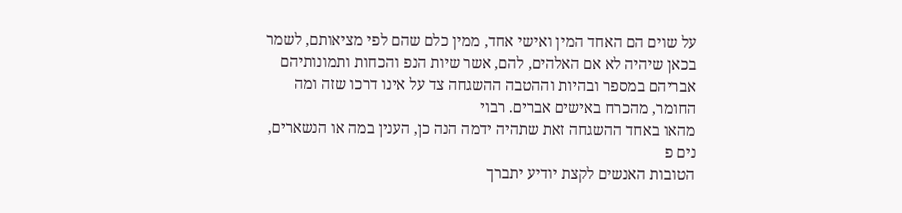על שוים הם האחד המין ואישי אחד, ממין כלם שהם לפי מציאותם, לשמר
בכאן שיהיה לא אם האלהים, להם, אשר שיות הנפ והכחות ותמונותיהם אבריהם במספר ובהיות וההטבה ההשגחה צד על אינו דרכו שזה ומה החומר, מהכרח באישים אברים. רבוי
מהאו באחד ההשגחה זאת שתהיה ידמה הנה כן, הענין במה או הנשארים, נים פ
הטובות האנשים לקצת יודיע יתברך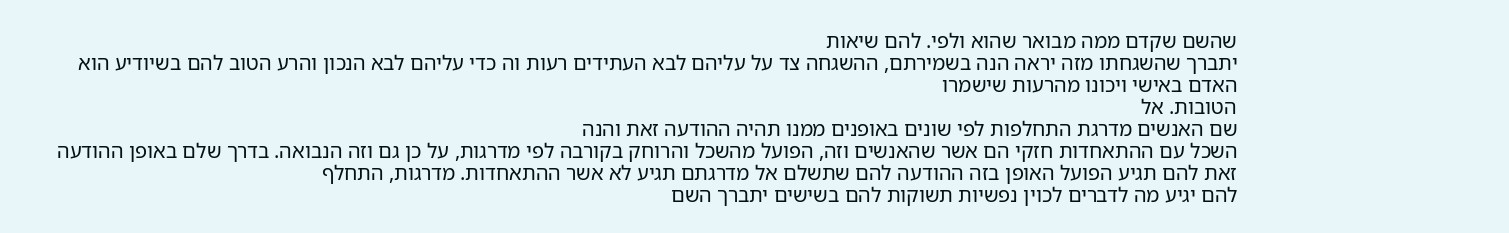שהשם שקדם ממה מבואר שהוא ולפי. להם שיאות
יתברך שהשגחתו מזה יראה הנה בשמירתם, ההשגחה צד על עליהם לבא העתידים רעות וה כדי עליהם לבא הנכון והרע הטוב להם בשיודיע הוא האדם באישי ויכונו מהרעות שישמרו
הטובות. אל
שם האנשים מדרגת התחלפות לפי שונים באופנים ממנו תהיה ההודעה זאת והנה
השכל עם ההתאחדות חזקי הם אשר שהאנשים וזה, הפועל מהשכל והרוחק בקורבה לפי מדרגות, על כן גם וזה הנבואה. בדרך שלם באופן ההודעה זאת להם תגיע הפועל האופן בזה ההודעה להם שתשלם אל מדרגתם תגיע לא אשר ההתאחדות. מדרגות, התחלף
להם יגיע מה לדברים לכוין נפשיות תשוקות להם בשישים יתברך השם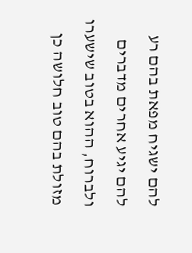להם ישגיח מפאת בהם רע להם יגיע אחרים מדברים ולברוח, ההוא בטוב שישערו מזולת בהם טוב חלושה כן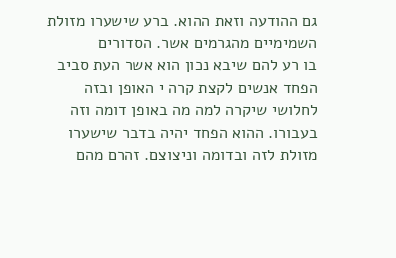גם ההודעה וזאת ההוא. ברע שישערו מזולת השמימיים מהגרמים אשר. הסדורים
בו רע להם שיבא נכון הוא אשר העת סביב הפחד אנשים לקצת קרה י האופן ובזה לחלושי שיקרה למה מה באופן דומה וזה בעבורו. ההוא הפחד יהיה בדבר שישערו מזולת לזה ובדומה וניצוצם. זהרם מהם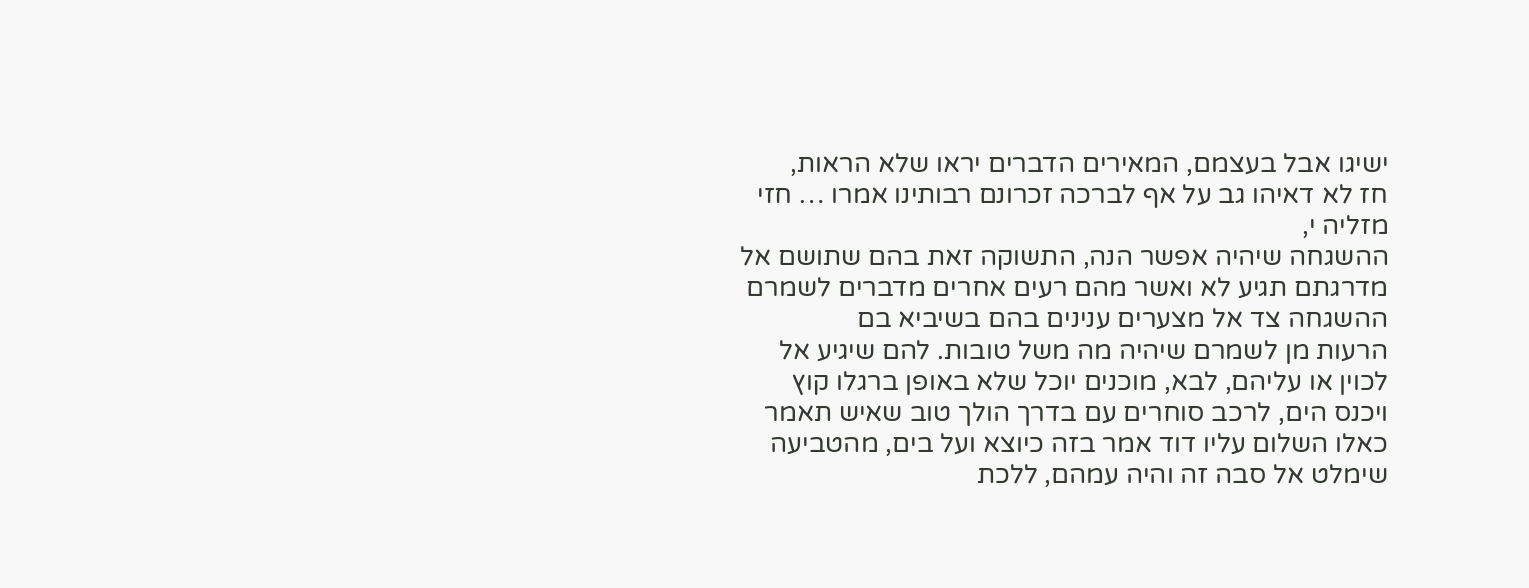ישיגו אבל בעצמם, המאירים הדברים יראו שלא הראות,
חז לא דאיהו גב על אף לברכה זכרונם רבותינו אמרו … חזי מזליה י,
ההשגחה שיהיה אפשר הנה, התשוקה זאת בהם שתושם אל מדרגתם תגיע לא ואשר מהם רעים אחרים מדברים לשמרם ההשגחה צד אל מצערים ענינים בהם בשיביא בם
הרעות מן לשמרם שיהיה מה משל טובות. להם שיגיע אל לכוין או עליהם, לבא, מוכנים יוכל שלא באופן ברגלו קוץ ויכנס הים, לרכב סוחרים עם בדרך הולך טוב שאיש תאמר כאלו השלום עליו דוד אמר בזה כיוצא ועל בים, מהטביעה שימלט אל סבה זה והיה עמהם, ללכת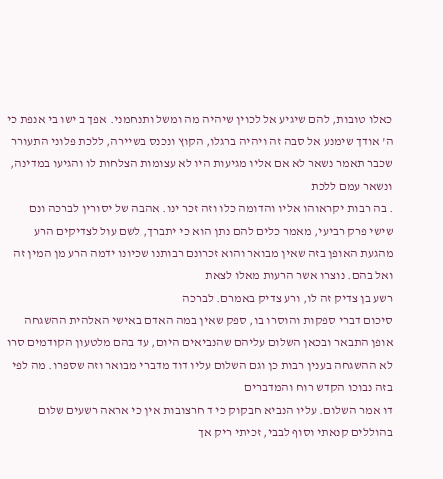כאלו טובות, להם שיגיע אל לכוין שיהיה מה ומשל ותנחמני. אפך ב ישו בי אנפת כי ה' אודך שימנע אל סבה זה ויהיה ברגלו, הקוץ ונכנס בשיירה, ללכת פלוני התעורר שכבר תאמר נשאר לא אם אליו מגיעות היו לא עצומות הצלחות לו והגיעו במדינה, ונשאר עמם ללכת
. בה רבות יקראוהו אליו והדומה כלו וזה זכר ינו. אהבה של יסורין לברכה ונם
שישי פרק רביעי, מאמר כלים להם נתן הוא כי יתברך, לשם עול לצדיקים הרע מהגעת האופן בזה שאין מבואר והוא זכרונם רבותנו שכיונו ידמה הרע מן המין זה ואל בהם. נוצרו אשר הרעות מאלו לצאת
רשע בן צדיק זה לו, ורע צדיק באמרם. לברכה
סיכום דברי ספקות והוסרו בו, ספק שאין במה האדם באישי האלהית ההשגחה אופן התבאר ובכאן השלום עליהם שהנביאים היום, עד בהם מלטעון הקודמים סרו לא ההשגחה בענין רבות כן וגם השלום עליו דוד מדברי מבואר וזה שספרו. מה לפי בזה נבוכו הקדש רוח והמדברים
דו אמר השלום. עליו הנביא חבקוק כי ד חרצובות אין כי אראה רשעים שלום בהוללים קנאתי וסוף לבבי, זכיתי ריק אך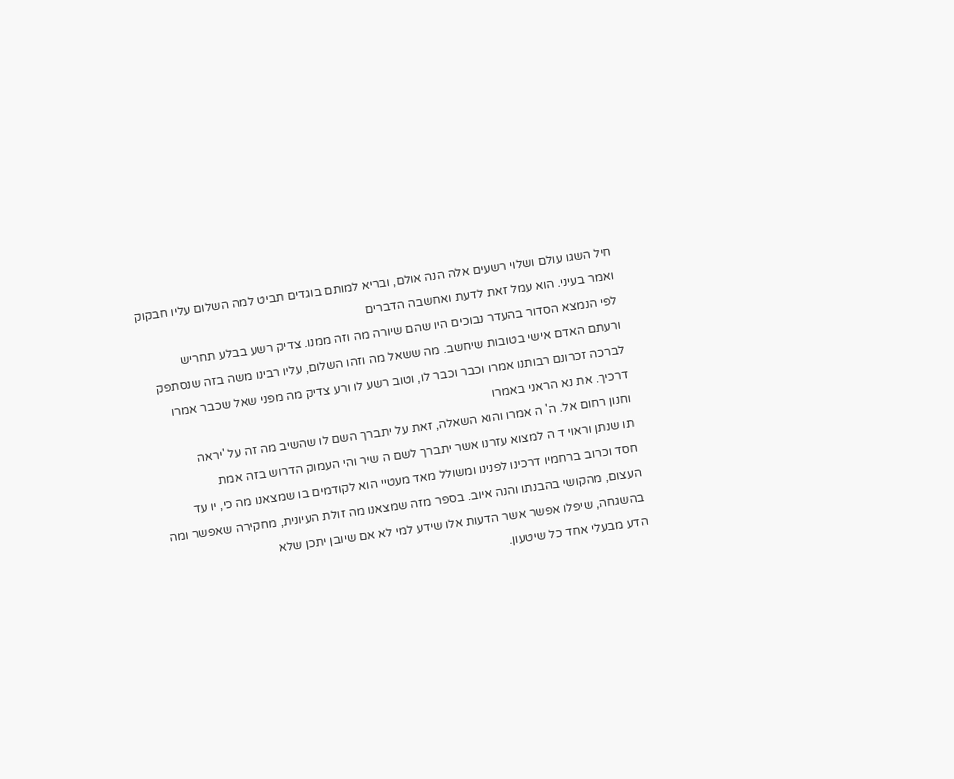חיל השגו עולם ושלוי רשעים אלה הנה אולם, ובריא למותם בוגדים תביט למה השלום עליו חבקוק ואמר בעיני. הוא עמל זאת לדעת ואחשבה הדברים
לפי הנמצא הסדור בהעדר נבוכים היו שהם שיורה מה וזה ממנו. צדיק רשע בבלע תחריש
ורעתם האדם אישי בטובות שיחשב. מה ששאל מה וזהו השלום, עליו רבינו משה בזה שנסתפק לברכה זכרונם רבותנו אמרו וכבר וכבר לו, וטוב רשע לו ורע צדיק מה מפני שאל שכבר אמרו דרכיך. את נא הראני באמרו
וחנון רחום אל. ה' ה אמרו והוא השאלה, זאת על יתברך השם לו שהשיב מה זה על 'יראה
תו שנתן וראוי ד ה למצוא עזרנו אשר יתברך לשם ה שיר והי העמוק הדרוש בזה אמת
חסד וכרוב ברחמיו דרכינו לפנינו ומשולל מאד מעטיי הוא לקודמים בו שמצאנו מה כי, יו עד העצום, מהקושי בהבנתו והנה איוב. בספר מזה שמצאנו מה זולת העיונית, מחקירה שאפשר ומה בהשגחה, שיפלו אפשר אשר הדעות אלו שידע למי לא אם שיובן יתכן שלא
הדע מבעלי אחד כל שיטעון.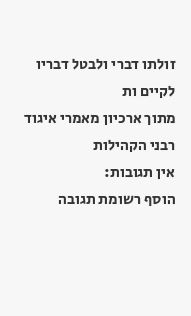זולתו דברי ולבטל דבריו לקיים ות
מתוך ארכיון מאמרי איגוד רבני הקהילות
אין תגובות:
הוסף רשומת תגובה